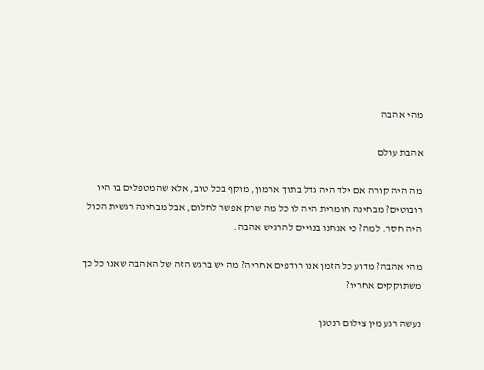מהי אהבה

אהבת עולם

מה היה קורה אם ילד היה גדל בתוך ארמון, מוקף בכל טוב, אלא שהמטפלים בו היו רובוטים? מבחינה חומרית היה לו כל מה שרק אפשר לחלום, אבל מבחינה רגשית הכול היה חסר. למה? כי אנחנו בנויים להרגיש אהבה.

מהי אהבה? מדוע כל הזמן אנו רודפים אחריה? מה יש ברגש הזה של האהבה שאנו כל כך משתוקקים אחריו?

נעשה רגע מין צילום רנטגן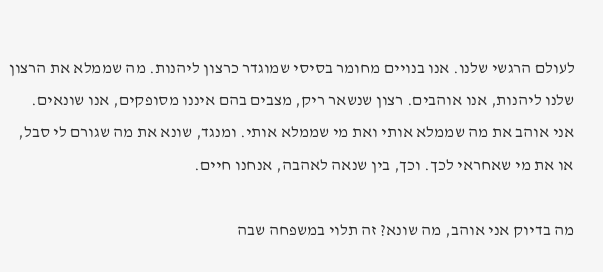לעולם הרגשי שלנו. אנו בנויים מחומר בסיסי שמוגדר כרצון ליהנות. מה שממלא את הרצון שלנו ליהנות, אנו אוהבים. רצון שנשאר ריק, מצבים בהם איננו מסופקים, אנו שונאים. אני אוהב את מה שממלא אותי ואת מי שממלא אותי. ומנגד, שונא את מה שגורם לי סבל, או את מי שאחראי לכך. וכך, בין שנאה לאהבה, אנחנו חיים.

מה בדיוק אני אוהב, מה שונא? זה תלוי במשפחה שבה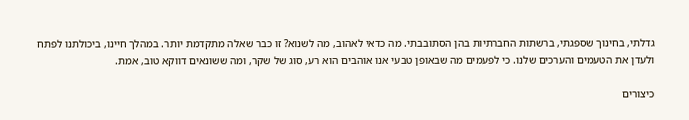גדלתי, בחינוך שספגתי, ברשתות החברתיות בהן הסתובבתי. מה כדאי לאהוב, מה לשנוא? זו כבר שאלה מתקדמת יותר. במהלך חיינו, ביכולתנו לפתח ולעדן את הטעמים והערכים שלנו. כי לפעמים מה שבאופן טבעי אנו אוהבים הוא רע, סוג של שקר, ומה ששונאים דווקא טוב, אמת.

כיצורים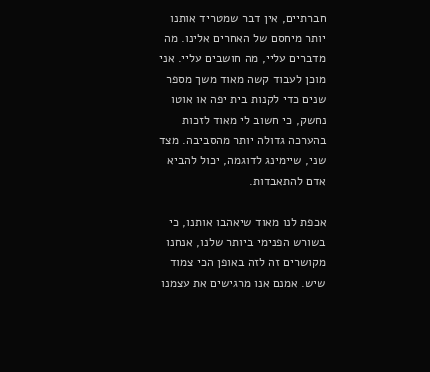חברתיים, אין דבר שמטריד אותנו יותר מיחסם של האחרים אלינו. מה מדברים עליי, מה חושבים עליי. אני מוכן לעבוד קשה מאוד משך מספר שנים כדי לקנות בית יפה או אוטו נחשק, כי חשוב לי מאוד לזכות בהערכה גדולה יותר מהסביבה. מצד שני, שיימינג לדוגמה, יכול להביא אדם להתאבדות.

אכפת לנו מאוד שיאהבו אותנו, כי בשורש הפנימי ביותר שלנו, אנחנו מקושרים זה לזה באופן הכי צמוד שיש. אמנם אנו מרגישים את עצמנו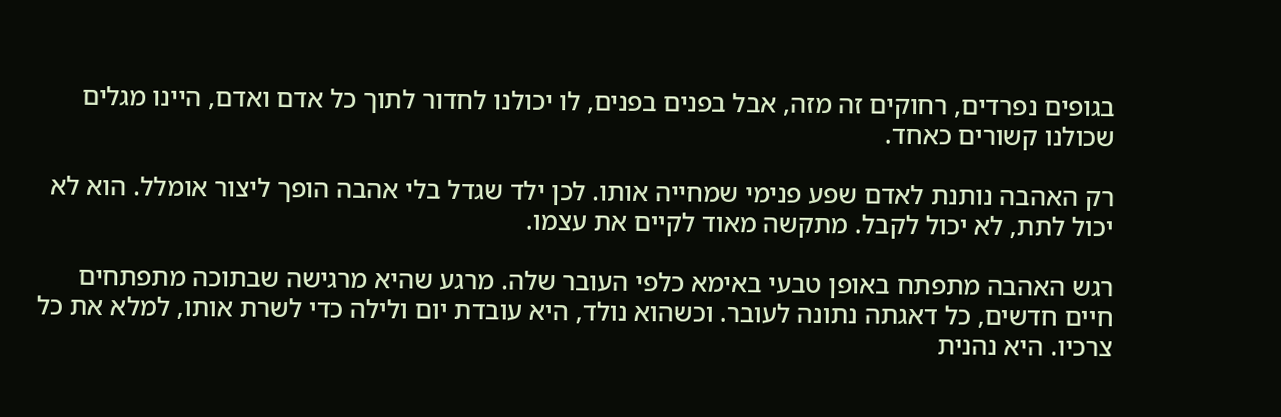בגופים נפרדים, רחוקים זה מזה, אבל בפנים בפנים, לו יכולנו לחדור לתוך כל אדם ואדם, היינו מגלים שכולנו קשורים כאחד.

רק האהבה נותנת לאדם שפע פנימי שמחייה אותו. לכן ילד שגדל בלי אהבה הופך ליצור אומלל. הוא לא יכול לתת, לא יכול לקבל. מתקשה מאוד לקיים את עצמו.

רגש האהבה מתפתח באופן טבעי באימא כלפי העובר שלה. מרגע שהיא מרגישה שבתוכה מתפתחים חיים חדשים, כל דאגתה נתונה לעובר. וכשהוא נולד, היא עובדת יום ולילה כדי לשרת אותו, למלא את כל צרכיו. היא נהנית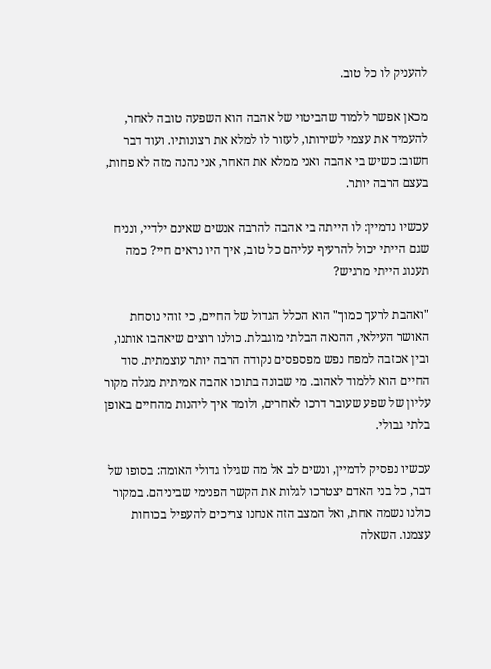להעניק לו כל טוב.

מכאן אפשר ללמוד שהביטוי של אהבה הוא השפעה טובה לאחר, להעמיד את עצמי לשירותו, לעזור לו למלא את רצונותיו. ועוד דבר חשוב: כשיש בי אהבה ואני ממלא את האחר, אני נהנה מזה לא פחות, בעצם הרבה יותר.

עכשיו נדמיין: לו הייתה בי אהבה להרבה אנשים שאינם ילדיי, ונניח שגם הייתי יכול להרעיף עליהם כל טוב, איך היו נראים חיי? כמה תענוג הייתי מרגיש?

"ואהבת לרעך כמוך" הוא הכלל הגדול של החיים, כי זוהי נוסחת האושר העילאי, ההנאה הבלתי מוגבלת. כולנו רוצים שיאהבו אותנו, ובין אכזבה למפח נפש מפספסים נקודה הרבה יותר עוצמתית. סוד החיים הוא ללמוד לאהוב. מי שבונה בתוכו אהבה אמיתית מגלה מקור עליון של שפע שעובר דרכו לאחרים, ולומד איך ליהנות מהחיים באופן בלתי גבולי.

עכשיו נפסיק לדמיין, ונשים לב אל מה שגילו גדולי האומה: בסופו של דבר, כל בני האדם יצטרכו לגלות את הקשר הפנימי שביניהם. במקור כולנו נשמה אחת, ואל המצב הזה אנחנו צריכים להעפיל בכוחות עצמנו. השאלה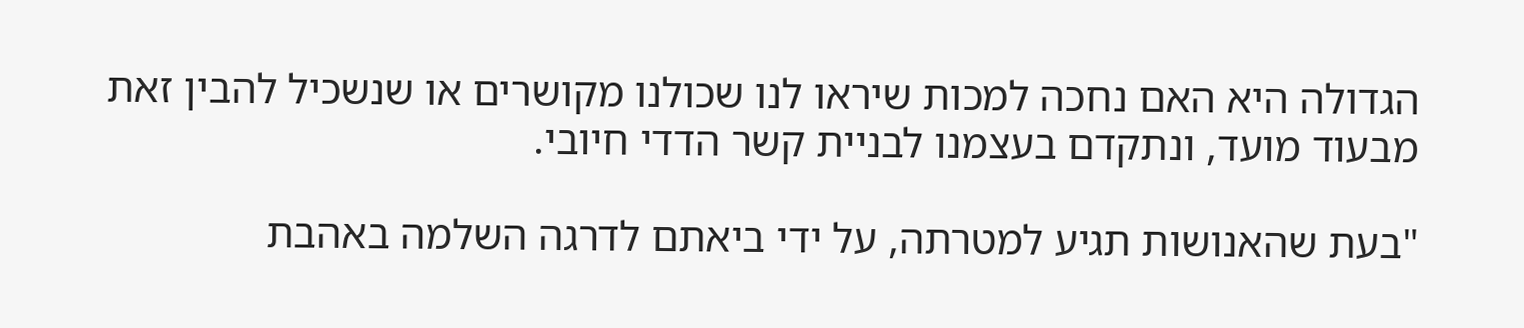הגדולה היא האם נחכה למכות שיראו לנו שכולנו מקושרים או שנשכיל להבין זאת מבעוד מועד, ונתקדם בעצמנו לבניית קשר הדדי חיובי.

"בעת שהאנושות תגיע למטרתה, על ידי ביאתם לדרגה השלמה באהבת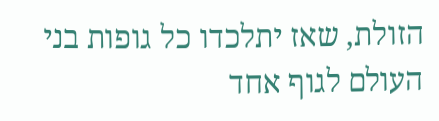הזולת, שאז יתלכדו כל גופות בני העולם לגוף אחד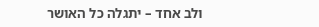ולב אחד – יתגלה כל האושר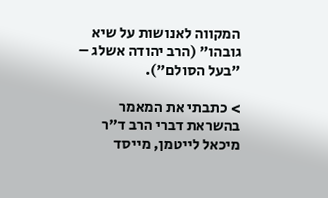המקווה לאנושות על שיא גובהו" (הרב יהודה אשלג – "בעל הסולם").

> כתבתי את המאמר בהשראת דברי הרב ד"ר מיכאל לייטמן, מייסד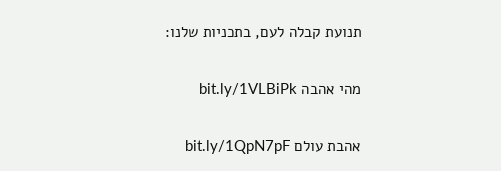תנועת קבלה לעם, בתכניות שלנו:

מהי אהבה bit.ly/1VLBiPk

אהבת עולם bit.ly/1QpN7pF